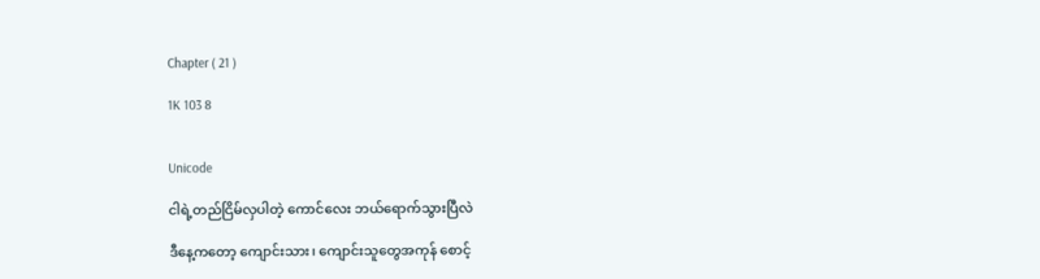Chapter ( 21 )

1K 103 8


Unicode

ငါရဲ့တည်ငြိမ်လှပါတဲ့ ကောင်လေး ဘယ်ရောက်သွားပြီလဲ

ဒီနေ့ကတော့ ကျောင်းသား၊ ကျောင်းသူတွေအကုန် စောင့်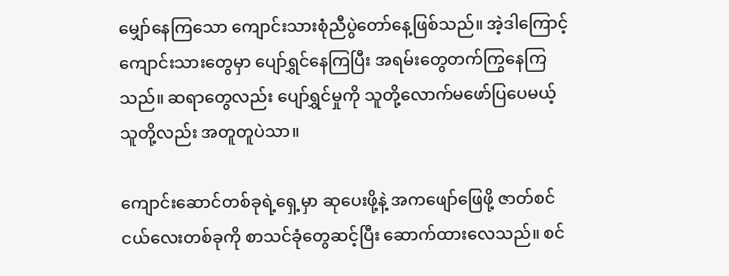မျှော်နေကြသော ကျောင်းသားစုံညီပွဲတော်နေ့ဖြစ်သည်။ အဲ့ဒါကြောင့် ကျောင်းသားတွေမှာ ပျော်ရွှင်နေကြပြီး အရမ်းတွေတက်ကြွနေကြသည်။ ဆရာတွေလည်း ပျော်ရွှင်မှုကို သူတို့လောက်မဖော်ပြပေမယ့် သူတို့လည်း အတူတူပဲသာ။

ကျောင်းဆောင်တစ်ခုရဲ့ရှေ့မှာ ဆုပေးဖို့နဲ့ အကဖျော်ဖြေဖို့ ဇာတ်စင်ငယ်လေးတစ်ခုကို စာသင်ခုံတွေဆင့်ပြီး ဆောက်ထားလေသည်။ စင်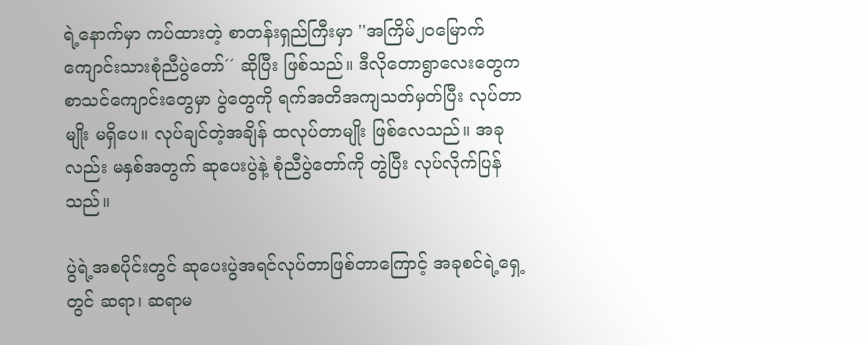ရဲ့နောက်မှာ ကပ်ထားတဲ့ စာတန်းရှည်ကြီးမှာ ''အကြိမ်၂၀မြောက် ကျောင်းသားစုံညီပွဲတော်´´ ဆိုပြီး ဖြစ်သည်။ ဒီလိုတောရွာလေးတွေက စာသင်ကျောင်းတွေမှာ ပွဲတွေကို ရက်အတိအကျသတ်မှတ်ပြီး လုပ်တာမျိုး မရှိပေ။ လုပ်ချင်တဲ့အချိန် ထလုပ်တာမျိုး ဖြစ်လေသည်။ အခုလည်း မနှစ်အတွက် ဆုပေးပွဲနဲ့ စုံညီပွဲတော်ကို တွဲပြီး လုပ်လိုက်ပြန်သည်။

ပွဲရဲ့အစပိုင်းတွင် ဆုပေးပွဲအရင်လုပ်တာဖြစ်တာကြောင့် အခုစင်ရဲ့ရှေ့တွင် ဆရာ၊ ဆရာမ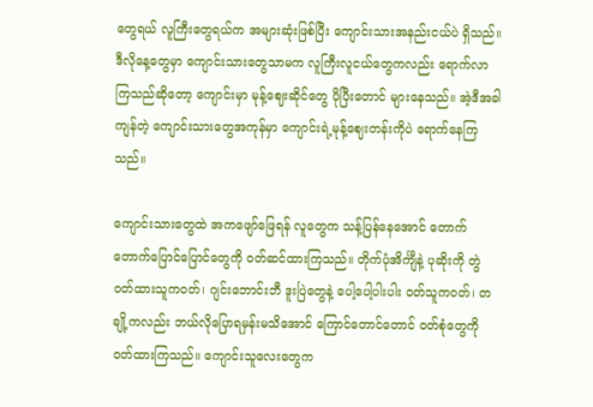တွေရယ် လူကြီးတွေရယ်က အများဆုံးဖြစ်ပြီး ကျောင်းသားအနည်းငယ်ပဲ ရှိသည်။ ဒီလိုနေ့တွေမှာ ကျောင်းသားတွေသာမက လူကြီးလူငယ်တွေကလည်း ရောက်လာကြသည်ဆိုတော့ ကျောင်းမှာ မုန့်ဈေးဆိုင်တွေ ပိုပြီးတောင် များနေသည်။ အဲ့ဒီအခါ ကျန်တဲ့ ကျောင်းသားတွေအကုန်မှာ ကျောင်းရဲ့မုန့်ဈေးတန်းကိုပဲ ရောက်နေကြသည်။

ကျောင်းသားတွေထဲ အကဖျော်ဖြေရန် လူတွေက သန့်ပြန်နေအောင် တောက်တောက်ပြောင်ပြောင်တွေကို ဝတ်ဆင်ထားကြသည်။ တိုက်ပုံအိင်္ကျီနဲ့ ပုဆိုးကို တွဲဝတ်ထားသူကဝတ်၊ ဂျင်းဘောင်းဘီ ဒူးပြဲတွေနဲ့ ပေါ့ပေါ့ပါးပါး ဝတ်သူကဝတ်၊ တချို့ကလည်း ဘယ်လိုပြောရမှန်းမသိအောင် ကြောင်တောင်တောင် ဝတ်စုံတွေကို ဝတ်ထားကြသည်။ ကျောင်းသူလေးတွေက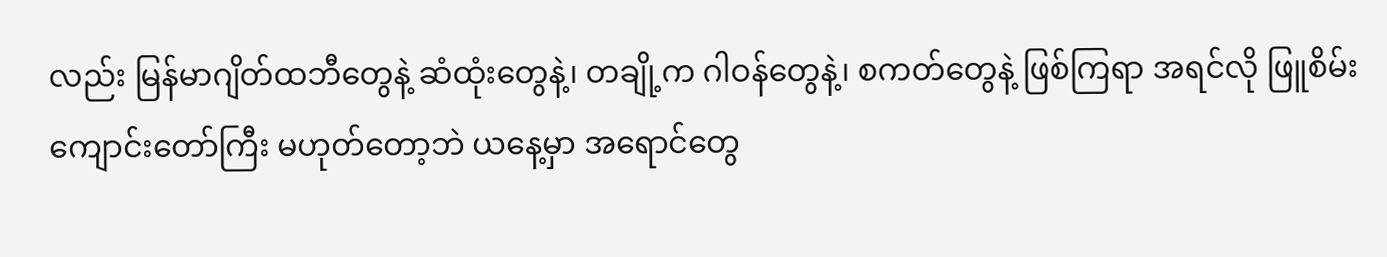လည်း မြန်မာဂျိတ်ထဘီတွေနဲ့ ဆံထုံးတွေနဲ့၊ တချို့က ဂါဝန်တွေနဲ့၊ စကတ်တွေနဲ့ ဖြစ်ကြရာ အရင်လို ဖြူစိမ်းကျောင်းတော်ကြီး မဟုတ်တော့ဘဲ ယနေ့မှာ အရောင်တွေ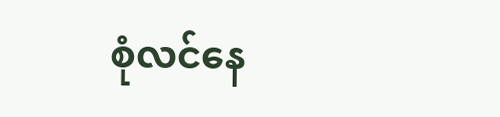စုံလင်နေ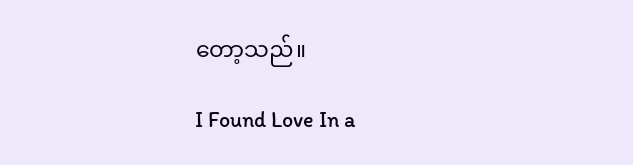တော့သည်။

I Found Love In a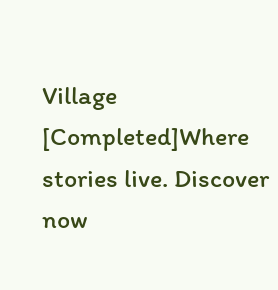Village [Completed]Where stories live. Discover now